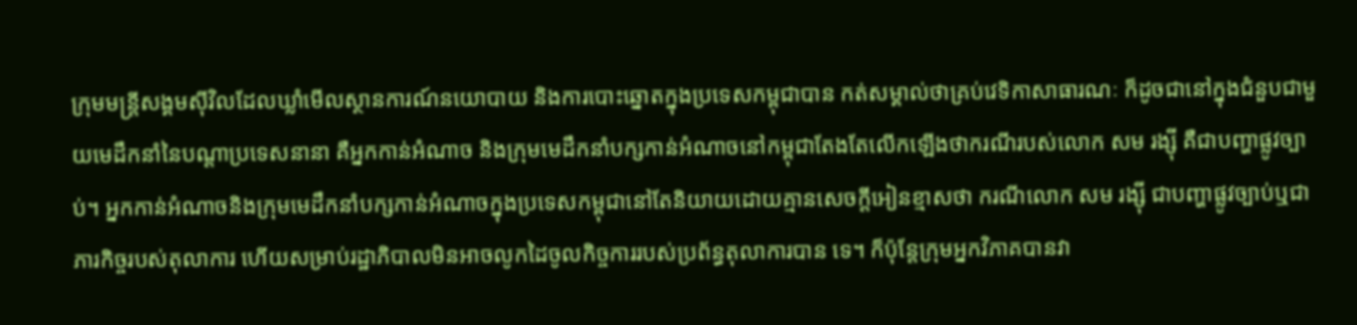ក្រុមមន្ត្រីសង្គមស៊ីវិលដែលឃ្លាំមើលស្ថានការណ៍នយោបាយ និងការបោះឆ្នោតក្នុងប្រទេសកម្ពុជាបាន កត់សម្គាល់ថាគ្រប់វេទិកាសាធារណៈ ក៏ដូចជានៅក្នុងជំនួបជាមួយមេដឹកនាំនៃបណ្តាប្រទេសនានា គឺអ្នកកាន់អំណាច និងក្រុមមេដឹកនាំបក្សកាន់អំណាចនៅកម្ពុជាតែងតែលើកឡើងថាករណីរបស់លោក សម រង្ស៊ី គឺជាបញ្ហាផ្លូវច្បាប់។ អ្នកកាន់អំណាចនិងក្រុមមេដឹកនាំបក្សកាន់អំណាចក្នុងប្រទេសកម្ពុជានៅតែនិយាយដោយគ្មានសេចក្តីអៀនខ្មាសថា ករណីលោក សម រង្ស៊ី ជាបញ្ហាផ្លូវច្បាប់ឬជាភារកិច្ចរបស់តុលាការ ហើយសម្រាប់រដ្ឋាភិបាលមិនអាចលូកដៃចូលកិច្ចការរបស់ប្រព័ន្ធតុលាការបាន ទេ។ ក៏ប៉ុន្តែក្រុមអ្នកវិភាគបានវា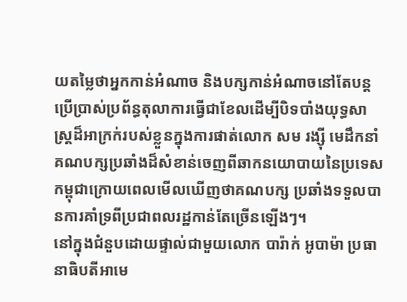យតម្លៃថាអ្នកកាន់អំណាច និងបក្សកាន់អំណាចនៅតែបន្តប្រើប្រាស់ប្រព័ន្ធតុលាការធ្វើជាខែលដើម្បីបិទបាំងយុទ្ធសាស្ត្រដ៏អាក្រក់របស់ខ្លួនក្នុងការផាត់លោក សម រង្ស៊ី មេដឹកនាំគណបក្សប្រឆាំងដ៏សំខាន់ចេញពីឆាកនយោបាយនៃប្រទេសកម្ពុជាក្រោយពេលមើលឃើញថាគណបក្ស ប្រឆាំងទទួលបានការគាំទ្រពីប្រជាពលរដ្ឋកាន់តែច្រើនឡើងៗ។
នៅក្នុងជំនួបដោយផ្ទាល់ជាមួយលោក បារ៉ាក់ អូបាម៉ា ប្រធានាធិបតីអាមេ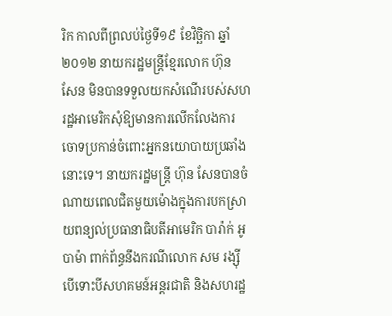រិក កាលពីព្រលប់ថ្ងៃទី១៩ ខែវិច្ឆិកា ឆ្នាំ២០១២ នាយករដ្ឋមន្ត្រីខ្មែរលោក ហ៊ុន សែន មិនបានទទួលយកសំណើរបស់សហរដ្ឋអាមេរិកសុំឱ្យមានការលើកលែងការចោទប្រកាន់ចំពោះអ្នកនយោបាយប្រឆាំងនោះទេ។ នាយករដ្ឋមន្ត្រី ហ៊ុន សែនបានចំណាយពេលជិតមួយម៉ោងក្នុងការបកស្រាយពន្យល់ប្រធានាធិបតីអាមេរិក បារ៉ាក់ អូបាម៉ា ពាក់ព័ន្ធនឹងករណីលោក សម រង្ស៊ី បើទោះបីសហគមន៍អន្តរជាតិ និងសហរដ្ឋ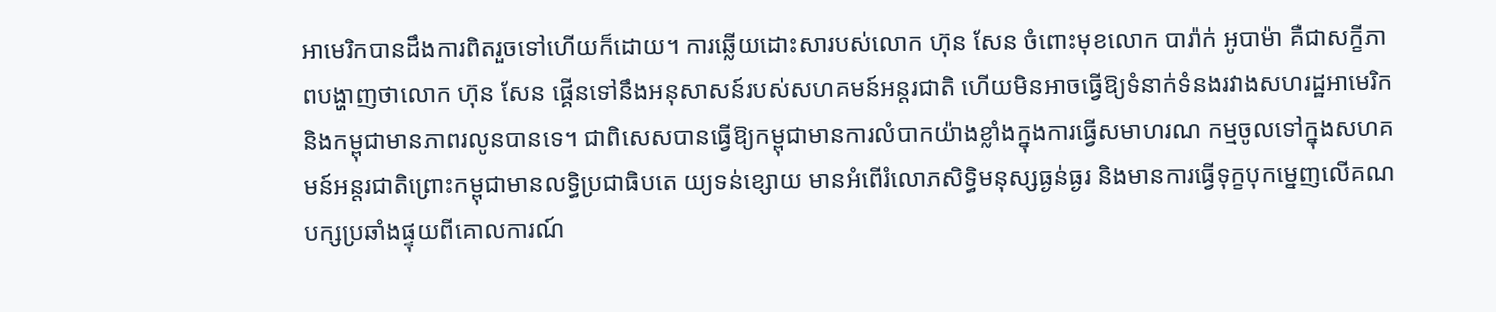អាមេរិកបានដឹងការពិតរួចទៅហើយក៏ដោយ។ ការឆ្លើយដោះសារបស់លោក ហ៊ុន សែន ចំពោះមុខលោក បារ៉ាក់ អូបាម៉ា គឺជាសក្ខីភាពបង្ហាញថាលោក ហ៊ុន សែន ផ្គើនទៅនឹងអនុសាសន៍របស់សហគមន៍អន្តរជាតិ ហើយមិនអាចធ្វើឱ្យទំនាក់ទំនងរវាងសហរដ្ឋអាមេរិក និងកម្ពុជាមានភាពរលូនបានទេ។ ជាពិសេសបានធ្វើឱ្យកម្ពុជាមានការលំបាកយ៉ាងខ្លាំងក្នុងការធ្វើសមាហរណ កម្មចូលទៅក្នុងសហគមន៍អន្តរជាតិព្រោះកម្ពុជាមានលទ្ធិប្រជាធិបតេ យ្យទន់ខ្សោយ មានអំពើរំលោភសិទ្ធិមនុស្សធ្ងន់ធ្ងរ និងមានការធ្វើទុក្ខបុកម្នេញលើគណបក្សប្រឆាំងផ្ទុយពីគោលការណ៍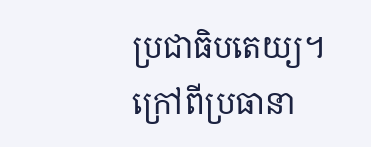ប្រជាធិបតេយ្យ។
ក្រៅពីប្រធានា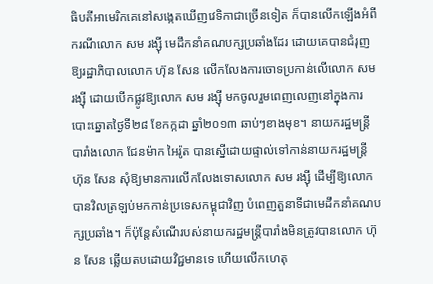ធិបតីអាមេរិកគេនៅសង្កេតឃើញវេទិកាជាច្រើនទៀត ក៏បានលើកឡើងអំពីករណីលោក សម រង្ស៊ី មេដឹកនាំគណបក្សប្រឆាំងដែរ ដោយគេបានជំរុញឱ្យរដ្ឋាភិបាលលោក ហ៊ុន សែន លើកលែងការចោទប្រកាន់លើលោក សម រង្ស៊ី ដោយបើកផ្លូវឱ្យលោក សម រង្ស៊ី មកចូលរួមពេញលេញនៅក្នុងការបោះឆ្នោតថ្ងៃទី២៨ ខែកក្កដា ឆ្នាំ២០១៣ ឆាប់ៗខាងមុខ។ នាយករដ្ឋមន្ត្រីបារាំងលោក ជែនម៉ាក អៃរ៉ូត បានស្នើដោយផ្ទាល់ទៅកាន់នាយករដ្ឋមន្ត្រី ហ៊ុន សែន សុំឱ្យមានការលើកលែងទោសលោក សម រង្ស៊ី ដើម្បីឱ្យលោក បានវិលត្រឡប់មកកាន់ប្រទេសកម្ពុជាវិញ បំពេញតួនាទីជាមេដឹកនាំគណបក្សប្រឆាំង។ ក៏ប៉ុន្តែសំណើរបស់នាយករដ្ឋមន្ត្រីបារាំងមិនត្រូវបានលោក ហ៊ុន សែន ឆ្លើយតបដោយវិជ្ជមានទេ ហើយលើកហេតុ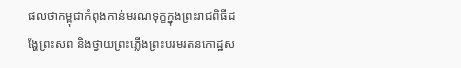ផលថាកម្ពុជាកំពុងកាន់មរណទុក្ខក្នុងព្រះរាជពិធីដង្ហែព្រះសព និងថ្វាយព្រះភ្លើងព្រះបរមរតនកោដ្ឋស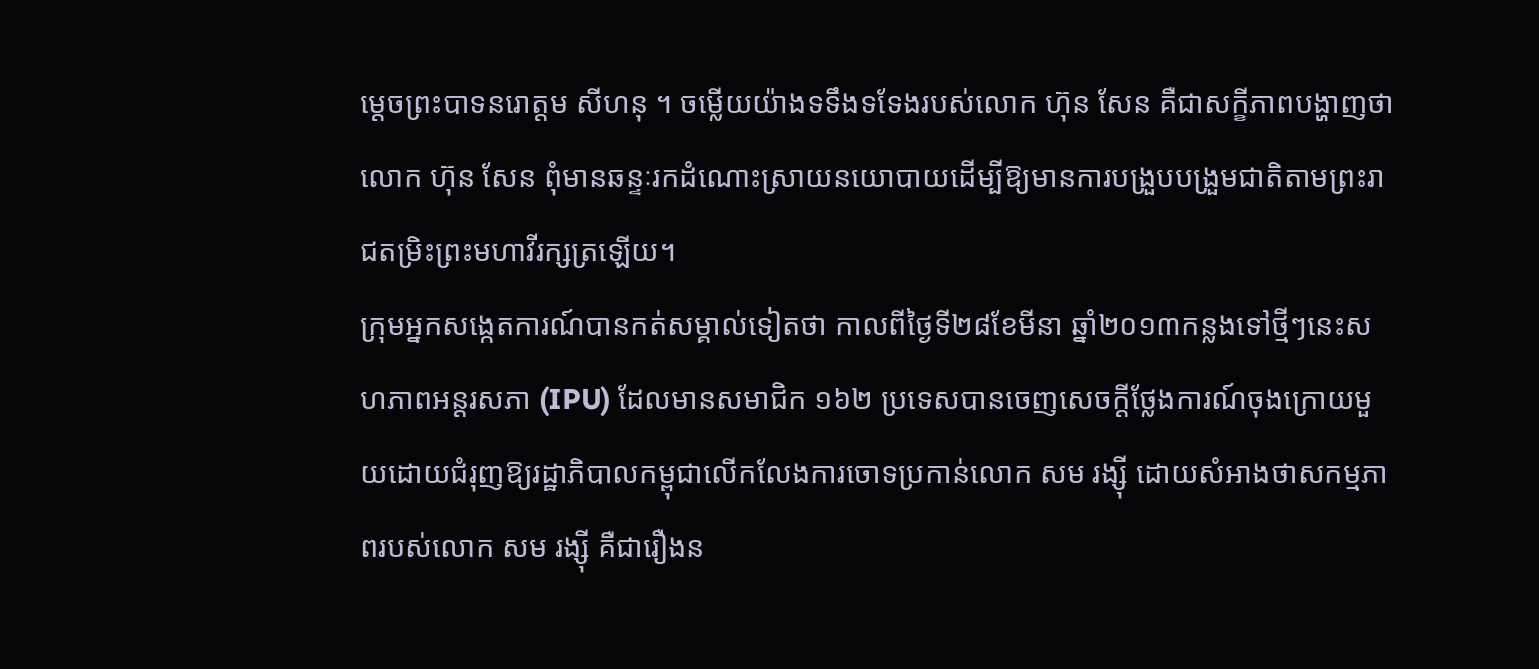ម្តេចព្រះបាទនរោត្តម សីហនុ ។ ចម្លើយយ៉ាងទទឹងទទែងរបស់លោក ហ៊ុន សែន គឺជាសក្ខីភាពបង្ហាញថាលោក ហ៊ុន សែន ពុំមានឆន្ទៈរកដំណោះស្រាយនយោបាយដើម្បីឱ្យមានការបង្រួបបង្រួមជាតិតាមព្រះរាជតម្រិះព្រះមហាវីរក្សត្រឡើយ។
ក្រុមអ្នកសង្កេតការណ៍បានកត់សម្គាល់ទៀតថា កាលពីថ្ងៃទី២៨ខែមីនា ឆ្នាំ២០១៣កន្លងទៅថ្មីៗនេះសហភាពអន្តរសភា (IPU) ដែលមានសមាជិក ១៦២ ប្រទេសបានចេញសេចក្តីថ្លែងការណ៍ចុងក្រោយមួយដោយជំរុញឱ្យរដ្ឋាភិបាលកម្ពុជាលើកលែងការចោទប្រកាន់លោក សម រង្ស៊ី ដោយសំអាងថាសកម្មភាពរបស់លោក សម រង្ស៊ី គឺជារឿងន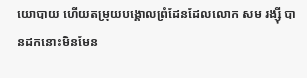យោបាយ ហើយតម្រុយបង្គោលព្រំដែនដែលលោក សម រង្ស៊ី បានដកនោះមិនមែន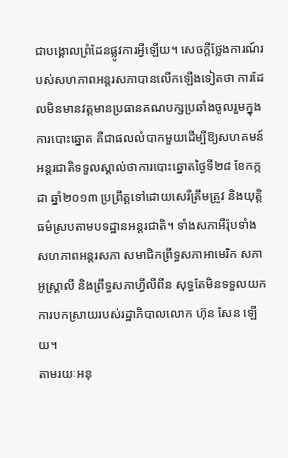ជាបង្គោលព្រំដែនផ្លូវការអ្វីឡើយ។ សេចក្តីថ្លែងការណ៍របស់សហភាពអន្តរសភាបានលើកឡើងទៀតថា ការដែលមិនមានវត្តមានប្រធានគណបក្សប្រឆាំងចូលរួមក្នុងការបោះឆ្នោត គឺជាផលលំបាកមួយដើម្បីឱ្យសហគមន៍អន្តរជាតិទទួលស្គាល់ថាការបោះឆ្នោតថ្ងៃទី២៨ ខែកក្កដា ឆ្នាំ២០១៣ ប្រព្រឹត្តទៅដោយសេរីត្រឹមត្រូវ និងយុត្តិធម៌ស្របតាមបទដ្ឋានអន្តរជាតិ។ ទាំងសភាអឺរ៉ុបទាំងសហភាពអន្តរសភា សមាជិកព្រឹទ្ធសភាអាមេរិក សភាអូស្ត្រាលី និងព្រឹទ្ធសភាហ្វីលីពីន សុទ្ធតែមិនទទួលយកការបកស្រាយរបស់រដ្ឋាភិបាលលោក ហ៊ុន សែន ឡើយ។
តាមរយៈអនុ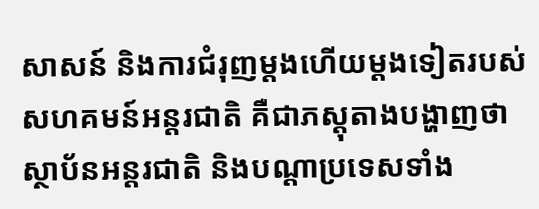សាសន៍ និងការជំរុញម្តងហើយម្តងទៀតរបស់សហគមន៍អន្តរជាតិ គឺជាភស្តុតាងបង្ហាញថាស្ថាប័នអន្តរជាតិ និងបណ្តាប្រទេសទាំង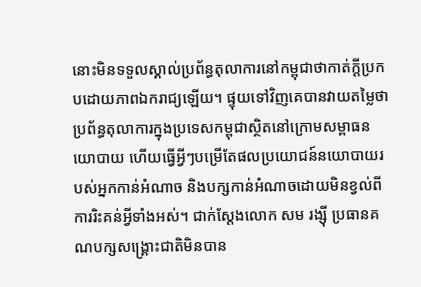នោះមិនទទួលស្គាល់ប្រព័ន្ធតុលាការនៅកម្ពុជាថាកាត់ក្តីប្រកបដោយភាពឯករាជ្យឡើយ។ ផ្ទុយទៅវិញគេបានវាយតម្លៃថាប្រព័ន្ធតុលាការក្នុងប្រទេសកម្ពុជាស្ថិតនៅក្រោមសម្ពាធនយោបាយ ហើយធ្វើអ្វីៗបម្រើតែផលប្រយោជន៍នយោបាយរបស់អ្នកកាន់អំណាច និងបក្សកាន់អំណាចដោយមិនខ្វល់ពីការរិះគន់អ្វីទាំងអស់។ ជាក់ស្តែងលោក សម រង្ស៊ី ប្រធានគណបក្សសង្គ្រោះជាតិមិនបាន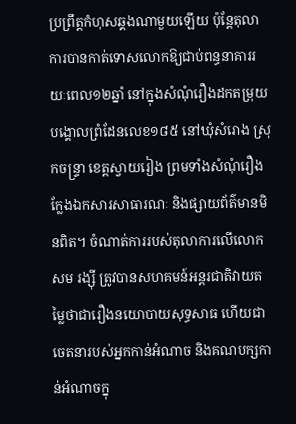ប្រព្រឹត្តកំហុសឆ្គងណាមួយឡើយ ប៉ុន្តែតុលាការបានកាត់ទោសលោកឱ្យជាប់ពន្ធនាគាររយៈពេល១២ឆ្នាំ នៅក្នុងសំណុំរឿងដកតម្រុយបង្គោលព្រំដែនលេខ១៨៥ នៅឃុំសំរោង ស្រុកចន្ទ្រា ខេត្តស្វាយរៀង ព្រមទាំងសំណុំរឿងក្លែងឯកសារសាធារណៈ និងផ្សាយព័ត៌មានមិនពិត។ ចំណាត់ការរបស់តុលាការលើលោក សម រង្ស៊ី ត្រូវបានសហគមន៍អន្តរជាតិវាយតម្លៃថាជារឿងនយោបាយសុទ្ធសាធ ហើយជាចេតនារបស់អ្នកកាន់អំណាច និងគណបក្សកាន់អំណាចក្នុ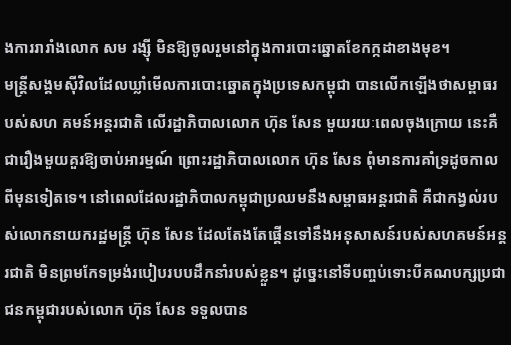ងការរារាំងលោក សម រង្ស៊ី មិនឱ្យចូលរួមនៅក្នុងការបោះឆ្នោតខែកក្កដាខាងមុខ។
មន្ត្រីសង្គមស៊ីវិលដែលឃ្លាំមើលការបោះឆ្នោតក្នុងប្រទេសកម្ពុជា បានលើកឡើងថាសម្ពាធរបស់សហ គមន៍អន្តរជាតិ លើរដ្ឋាភិបាលលោក ហ៊ុន សែន មួយរយៈពេលចុងក្រោយ នេះគឺជារឿងមួយគួរឱ្យចាប់អារម្មណ៍ ព្រោះរដ្ឋាភិបាលលោក ហ៊ុន សែន ពុំមានការគាំទ្រដូចកាលពីមុនទៀតទេ។ នៅពេលដែលរដ្ឋាភិបាលកម្ពុជាប្រឈមនឹងសម្ពាធអន្តរជាតិ គឺជាកង្វល់របស់លោកនាយករដ្ឋមន្ត្រី ហ៊ុន សែន ដែលតែងតែផ្គើនទៅនឹងអនុសាសន៍របស់សហគមន៍អន្តរជាតិ មិនព្រមកែទម្រង់របៀបរបបដឹកនាំរបស់ខ្លួន។ ដូច្នេះនៅទីបញ្ចប់ទោះបីគណបក្សប្រជាជនកម្ពុជារបស់លោក ហ៊ុន សែន ទទួលបាន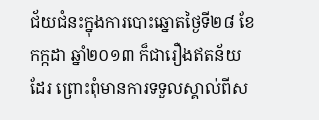ជ័យជំនះក្នុងការបោះឆ្នោតថ្ងៃទី២៨ ខែកក្កដា ឆ្នាំ២០១៣ ក៏ជារឿងឥតន័យដែរ ព្រោះពុំមានការទទួលស្គាល់ពីស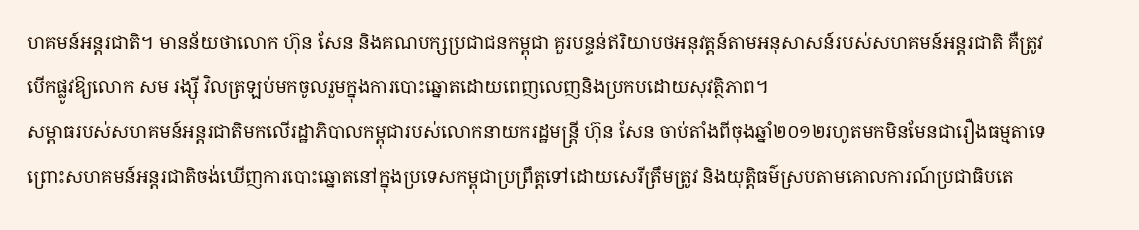ហគមន៍អន្តរជាតិ។ មានន័យថាលោក ហ៊ុន សែន និងគណបក្សប្រជាជនកម្ពុជា គួរបន្ទន់ឥរិយាបថអនុវត្តន៍តាមអនុសាសន៍របស់សហគមន៍អន្តរជាតិ គឺត្រូវបើកផ្លូវឱ្យលោក សម រង្ស៊ី វិលត្រឡប់មកចូលរួមក្នុងការបោះឆ្នោតដោយពេញលេញនិងប្រកបដោយសុវត្ថិភាព។
សម្ពាធរបស់សហគមន៍អន្តរជាតិមកលើរដ្ឋាភិបាលកម្ពុជារបស់លោកនាយករដ្ឋមន្ត្រី ហ៊ុន សែន ចាប់តាំងពីចុងឆ្នាំ២០១២រហូតមកមិនមែនជារឿងធម្មតាទេ ព្រោះសហគមន៍អន្តរជាតិចង់ឃើញការបោះឆ្នោតនៅក្នុងប្រទេសកម្ពុជាប្រព្រឹត្តទៅដោយសេរីត្រឹមត្រូវ និងយុត្តិធម៌ស្របតាមគោលការណ៍ប្រជាធិបតេ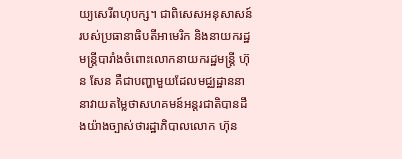យ្យសេរីពហុបក្ស។ ជាពិសេសអនុសាសន៍របស់ប្រធានាធិបតីអាមេរិក និងនាយករដ្ឋមន្ត្រីបារាំងចំពោះលោកនាយករដ្ឋមន្ត្រី ហ៊ុន សែន គឺជាបញ្ហាមួយដែលមជ្ឈដ្ឋាននានាវាយតម្លៃថាសហគមន៍អន្តរជាតិបានដឹងយ៉ាងច្បាស់ថារដ្ឋាភិបាលលោក ហ៊ុន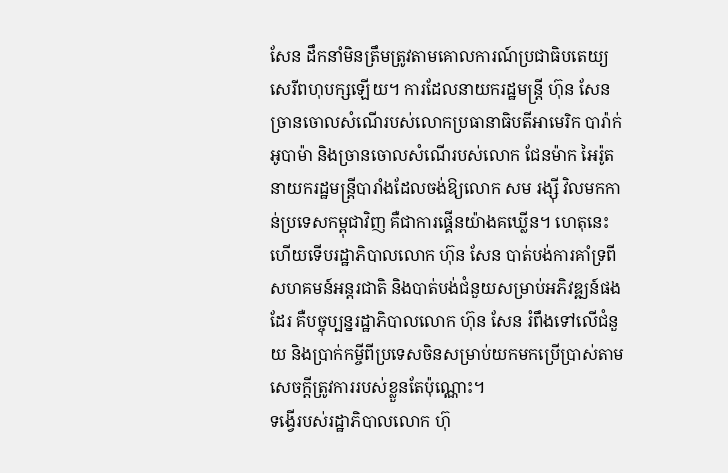សែន ដឹកនាំមិនត្រឹមត្រូវតាមគោលការណ៍ប្រជាធិបតេយ្យសេរីពហុបក្សឡើយ។ ការដែលនាយករដ្ឋមន្ត្រី ហ៊ុន សែន ច្រានចោលសំណើរបស់លោកប្រធានាធិបតីអាមេរិក បារ៉ាក់ អូបាម៉ា និងច្រានចោលសំណើរបស់លោក ជែនម៉ាក អៃរ៉ូត នាយករដ្ឋមន្ត្រីបារាំងដែលចង់ឱ្យលោក សម រង្ស៊ី វិលមកកាន់ប្រទេសកម្ពុជាវិញ គឺជាការផ្គើនយ៉ាងគឃ្លើន។ ហេតុនេះហើយទើបរដ្ឋាភិបាលលោក ហ៊ុន សែន បាត់បង់ការគាំទ្រពីសហគមន៍អន្តរជាតិ និងបាត់បង់ជំនួយសម្រាប់អភិវឌ្ឍន៍ផងដែរ គឺបច្ចុប្បន្នរដ្ឋាភិបាលលោក ហ៊ុន សែន រំពឹងទៅលើជំនួយ និងប្រាក់កម្ចីពីប្រទេសចិនសម្រាប់យកមកប្រើប្រាស់តាមសេចក្តីត្រូវការរបស់ខ្លួនតែប៉ុណ្ណោះ។
ទង្វើរបស់រដ្ឋាភិបាលលោក ហ៊ុ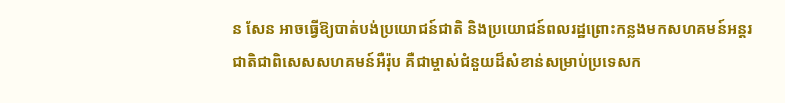ន សែន អាចធ្វើឱ្យបាត់បង់ប្រយោជន៍ជាតិ និងប្រយោជន៍ពលរដ្ឋព្រោះកន្លងមកសហគមន៍អន្តរជាតិជាពិសេសសហគមន៍អឺរ៉ុប គឺជាម្ចាស់ជំនួយដ៏សំខាន់សម្រាប់ប្រទេសក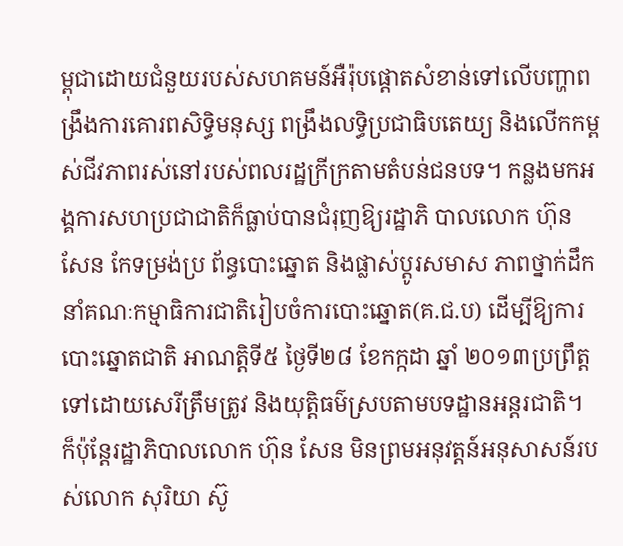ម្ពុជាដោយជំនួយរបស់សហគមន៍អឺរ៉ុបផ្តោតសំខាន់ទៅលើបញ្ហាពង្រឹងការគោរពសិទ្ធិមនុស្ស ពង្រឹងលទ្ធិប្រជាធិបតេយ្យ និងលើកកម្ពស់ជីវភាពរស់នៅរបស់ពលរដ្ឋក្រីក្រតាមតំបន់ជនបទ។ កន្លងមកអង្គការសហប្រជាជាតិក៏ធ្លាប់បានជំរុញឱ្យរដ្ឋាភិ បាលលោក ហ៊ុន សែន កែទម្រង់ប្រ ព័ន្ធបោះឆ្នោត និងផ្លាស់ប្តូរសមាស ភាពថ្នាក់ដឹកនាំគណៈកម្មាធិការជាតិរៀបចំការបោះឆ្នោត(គ.ជ.ប) ដើម្បីឱ្យការបោះឆ្នោតជាតិ អាណត្តិទី៥ ថ្ងៃទី២៨ ខែកក្កដា ឆ្នាំ ២០១៣ប្រព្រឹត្តទៅដោយសេរីត្រឹមត្រូវ និងយុត្តិធម៌ស្របតាមបទដ្ឋានអន្តរជាតិ។ ក៏ប៉ុន្តែរដ្ឋាភិបាលលោក ហ៊ុន សែន មិនព្រមអនុវត្តន៍អនុសាសន៍របស់លោក សុរិយា ស៊ូ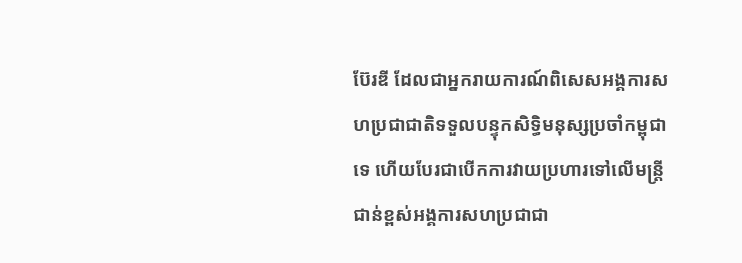ប៊ែរឌី ដែលជាអ្នករាយការណ៍ពិសេសអង្គការសហប្រជាជាតិទទួលបន្ទុកសិទ្ធិមនុស្សប្រចាំកម្ពុជាទេ ហើយបែរជាបើកការវាយប្រហារទៅលើមន្ត្រីជាន់ខ្ពស់អង្គការសហប្រជាជា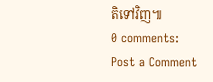តិទៅវិញ៕
0 comments:
Post a Comment